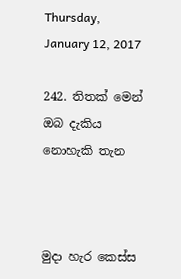Thursday, January 12, 2017

242. තිතක් මෙන් ඔබ දැකිය නොහැකි තැන



මුදා හැර කෙස්ස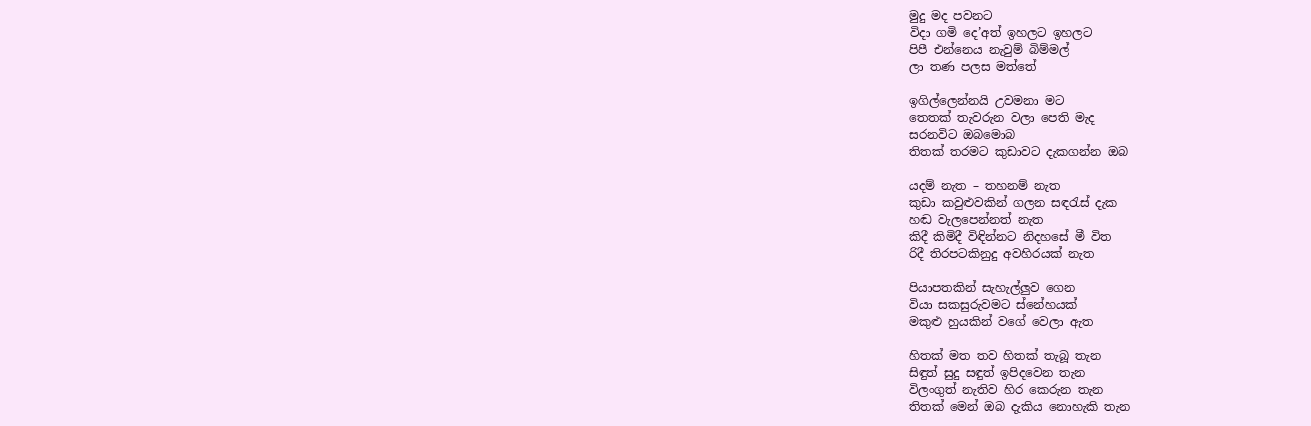මුදු මද පවනට
විදා ගමි දෙ’අත් ඉහලට ඉහලට
පිපී එන්නෙය නැවුම් බිම්මල්
ලා තණ පලස මත්තේ

ඉගිල්ලෙන්නයි උවමනා මට
තෙතක් තැවරුන වලා පෙති මැද
සරනවිට ඔබමොබ
තිතක් තරමට කුඩාවට දැකගන්න ඔබ

යදම් නැත – තහනම් නැත
කුඩා කවුළුවකින් ගලන සඳරැස් දැක
හඬ වැලපෙන්නත් නැත
කිදී කිමිදී විඳින්නට නිදහසේ මී විත
රිදී තිරපටකිනුදු අවහිරයක් නැත

පියාපතකින් සැහැල්ලුව ගෙන
වියා සකසුරුවමට ස්නේහයක්
මකුළු හුයකින් වගේ වෙලා ඇත

හිතක් මත තව හිතක් තැබූ තැන
සිඳුත් සුදු සඳුත් ඉපිදවෙන තැන
විලංගුත් නැතිව හිර කෙරුන තැන
තිතක් මෙන් ඔබ දැකිය නොහැකි තැන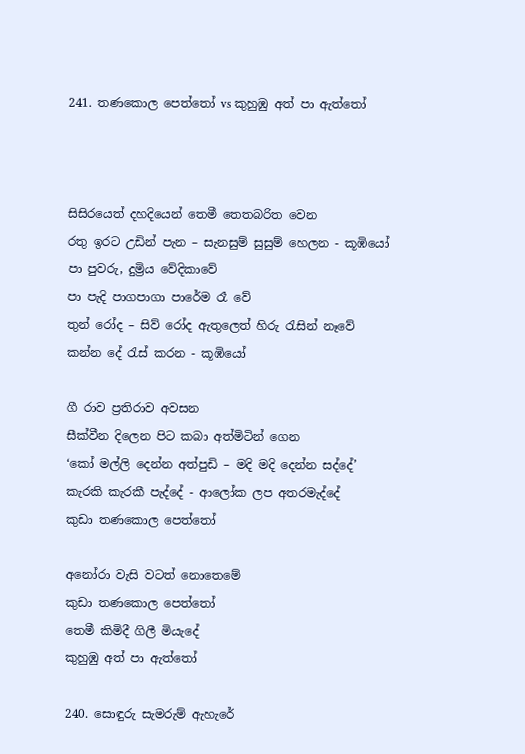241. තණකොල පෙත්තෝ vs කුහුඹු අත් පා ඇත්තෝ



සිසිරයෙත් දහදියෙන් තෙමී තෙතබරිත වෙන
රතු ඉරට උඩින් පැන – සැනසුම් සුසුම් හෙලන - කූඹියෝ
පා පුවරු, දුම්‍රිය වේදිකාවේ
පා පැදි පාගපාගා පාරේම රෑ වේ
තුන් රෝද – සිව් රෝද ඇතුලෙත් හිරු රැසින් නෑවේ
කන්න දේ රැස් කරන - කූඹියෝ

ගී රාව ප්‍රතිරාව අවසන
සීක්වීන දිලෙන පිට කබා අත්මිටින් ගෙන
‘කෝ මල්ලි දෙන්න අත්පුඩි – මදි මදි දෙන්න සද්දේ’
කැරකි කැරකී පැද්දේ - ආලෝක ලප අතරමැද්දේ
කුඩා තණකොල පෙත්තෝ

අනෝරා වැසි වටත් නොතෙමේ
කුඩා තණකොල පෙත්තෝ
තෙමී කිමිදී ගිලී මියැදේ
කුහුඹු අත් පා ඇත්තෝ

240. සොඳුරු සැමරුම් ඇහැරේ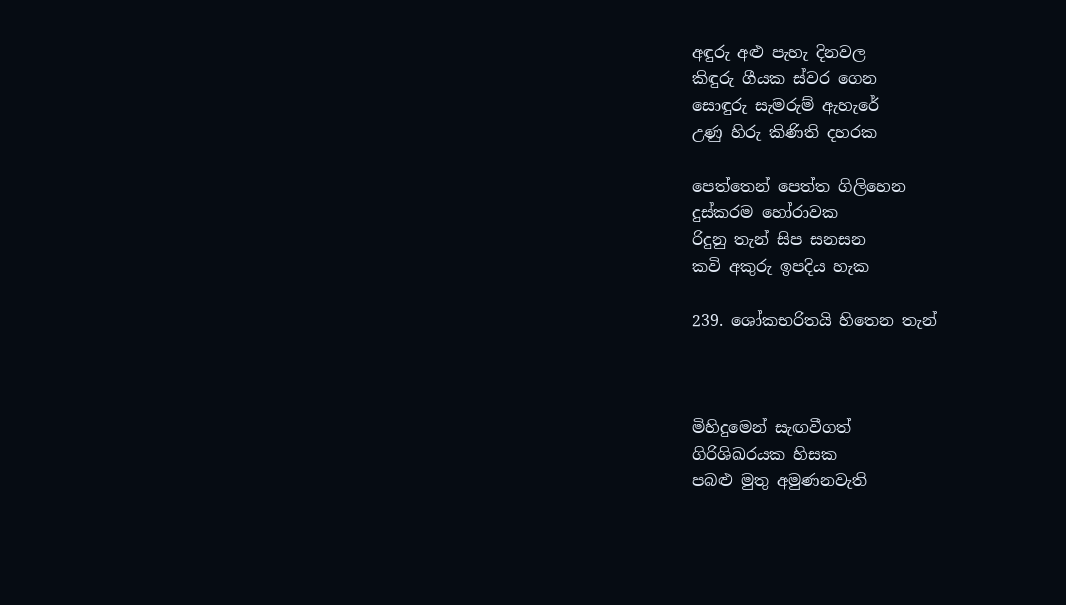අඳුරු අළු පැහැ දිනවල
කිඳුරු ගීයක ස්වර ගෙන
සොඳුරු සැමරුම් ඇහැරේ
උණු හිරු කිණිති දහරක

පෙත්තෙන් පෙත්ත ගිලිහෙන
දුස්කරම හෝරාවක
රිදුනු තැන් සිප සනසන
කවි අකුරු ඉපදිය හැක

239. ශෝකභරිතයි හිතෙන තැන්



මිහිදුමෙන් සැඟවීගත්
ගිරිශිඛරයක හිසක
පබළු මුතු අමුණනවැති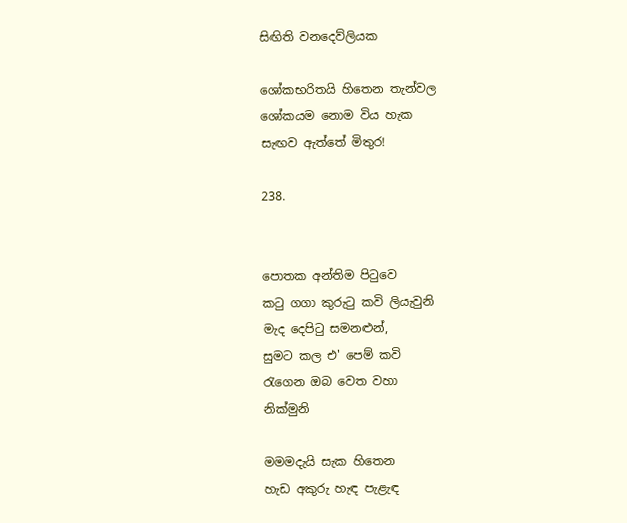සිඟිති වනදෙව්ලියක

ශෝකභරිතයි හිතෙන තැන්වල
ශෝකයම නොම විය හැක
සැඟව ඇත්තේ මිතුර!

238.


පොතක අන්තිම පිටුවෙ
කටු ගගා කුරුටු කවි ලියැවුනි
මැද දෙපිටු සමනළුන්,
සුමට කල එ' පෙම් කවි
රැගෙන ඔබ වෙත වහා
නික්මුනි

මමමදැයි සැක හිතෙන
හැඩ අකුරු හැඳ පැළැඳ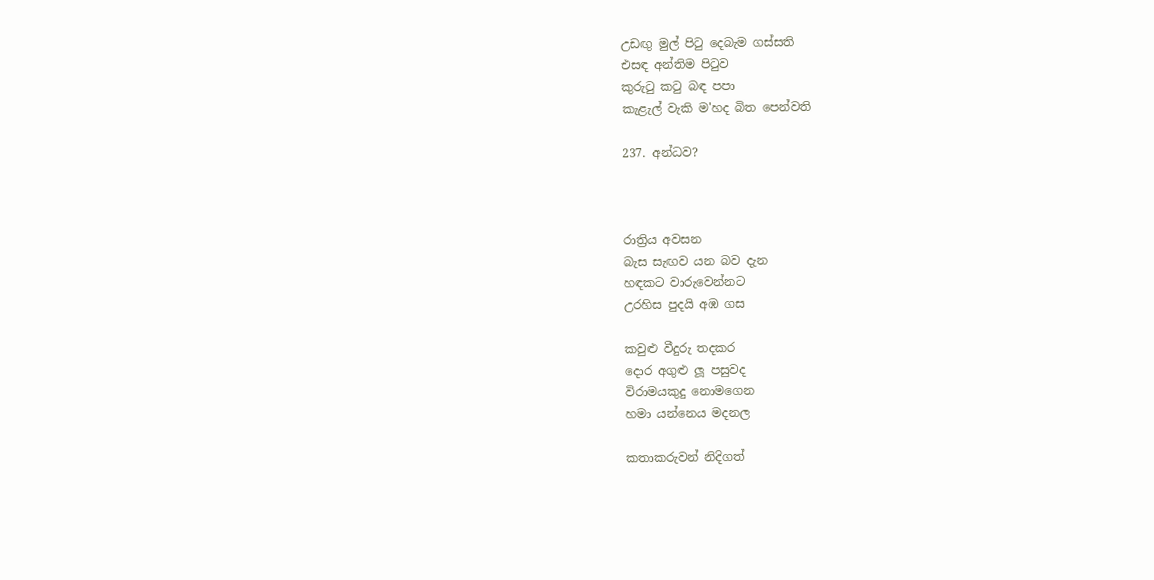උඩඟු මුල් පිටු දෙබැම ගස්සති
එසඳ අන්තිම පිටුව
කුරුටු කටු බඳ පපා
කැළැල් වැකි ම'හද බිත පෙන්වති

237. අන්ධව?



රාත්‍රිය අවසන
බැස සැඟව යන බව දැන
හඳකට වාරුවෙන්නට
උරහිස පුදයි අඹ ගස

කවුළු වීදුරු තදකර
දොර අගුළු ලූ පසුවද
විරාමයකුදු නොමගෙන
හමා යන්නෙය මදනල

කතාකරුවන් නිදිගත්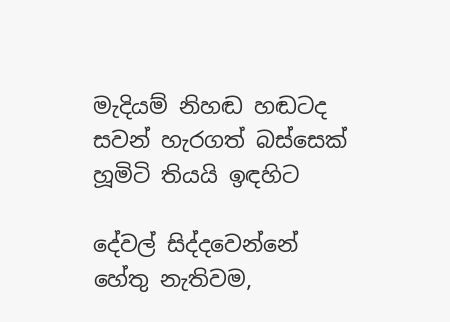මැදියම් නිහඬ හඬටද
සවන් හැරගත් බස්සෙක්
හූමිටි තියයි ඉඳහිට

දේවල් සිද්දවෙන්නේ
හේතු නැතිවම,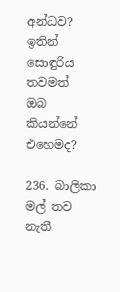අන්ධව?
ඉතින් සොඳුරිය තවමත්
ඔබ කියන්නේ එහෙමද?

236. බාලිකා මල් තව නැතී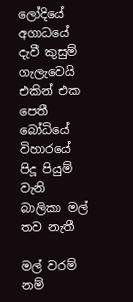ලෝදියේ අගාධයේ
දැවී කුසුම්
ගැලැවෙයි එකින් එක පෙතී
බෝධියේ විහාරයේ
පිදූ පියුම් වැනි
බාලිකා මල් තව නැතී

මල් වරම් නම්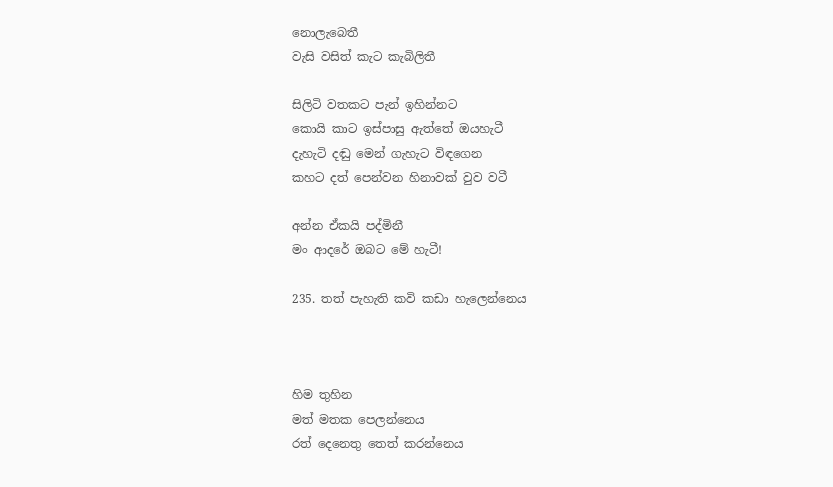නොලැබෙතී
වැසි වසිත් කැට කැබිලිතී

සිලිටි වතකට පැන් ඉහින්නට
කොයි කාට ඉස්පාසු ඇත්තේ ඔයහැටී
දැහැටි දඬු මෙන් ගැහැට විඳගෙන
කහට දත් පෙන්වන හිනාවක් වුව වටී

අන්න ඒකයි පද්මිනී
මං ආදරේ ඔබට මේ හැටී!

235. තත් පැහැති කවි කඩා හැලෙන්නෙය



හිම තුහින
මත් මතක පෙලන්නෙය
රත් දෙනෙතු තෙත් කරන්නෙය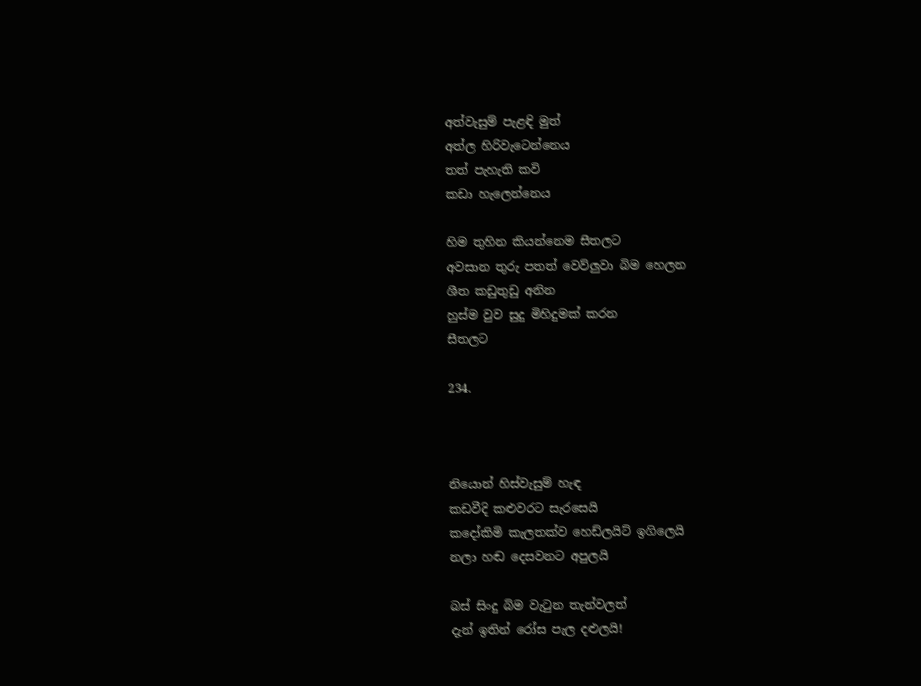අත්වැසුම් පැළඳි මුත්
අත්ල හිරිවැටෙන්නෙය
තත් පැහැති කවි
කඩා හැලෙන්නෙය

හිම තුහින කියන්නෙම සීතලට
අවසාන තුරු පතත් වෙව්ලුවා බිම හෙලන
ශීත කඩුතුඩු අනින
හුස්ම වුව සුදු මිහිදුමක් කරන
සීතලට

234.



නියොන් හිස්වැසුම් හැඳ
කඩවීදි කළුවරට සැරසෙයි
කදෝකිමි කැලතක්ව හෙඩ්ලයිට් ඉගිලෙයි
නලා හඬ දෙසවනට අපුලයි

බස් සිංදු බිම වැටුන තැන්වලත්
දැන් ඉතින් රෝස පැල දළුලයි!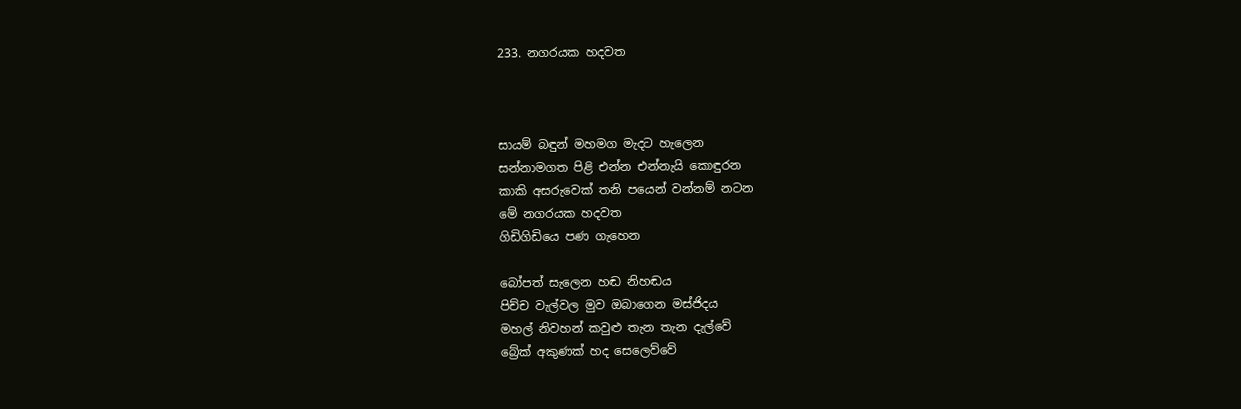233. නගරයක හදවත



සායම් බඳුන් මහමග මැදට හැලෙන
සන්නාමගත පිළි එන්න එන්නැයි කොඳුරන
කාකි අසරුවෙක් තනි පයෙන් වන්නම් නටන
මේ නගරයක හදවත
ගිඩිගිඩියෙ පණ ගැහෙන

බෝපත් සැලෙන හඬ නිහඬය
පිච්ච වැල්වල මුව ඔබාගෙන මස්ජිදය
මහල් නිවහන් කවුළු තැන තැන දැල්වේ
බ්‍රේක් අකුණක් හද සෙලෙව්වේ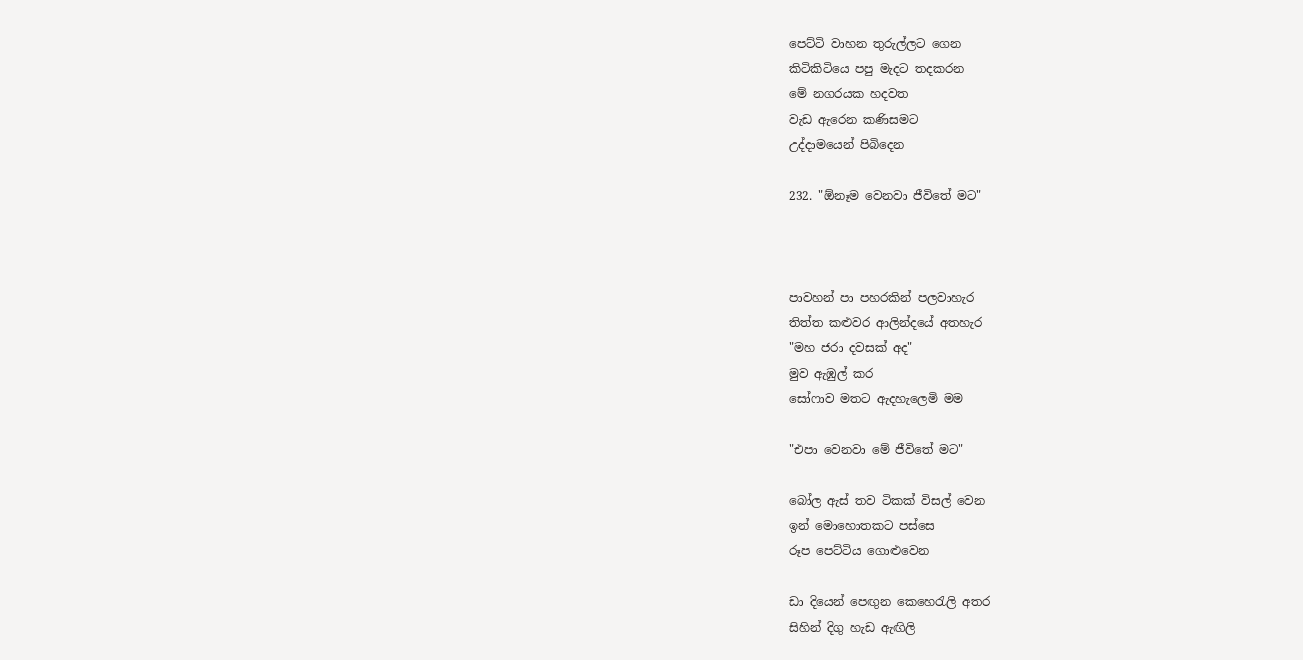පෙට්ටි වාහන තුරුල්ලට ගෙන
කිටිකිටියෙ පපු මැදට තදකරන
මේ නගරයක හදවත
වැඩ ඇරෙන කණිසමට
උද්දාමයෙන් පිබිදෙන

232. "ඕනෑම වෙනවා ජීවිතේ මට"



පාවහන් පා පහරකින් පලවාහැර
තිත්ත කළුවර ආලින්දයේ අතහැර
"මහ ජරා දවසක් අද"
මුව ඇඹුල් කර
සෝෆාව මතට ඇදහැලෙමි මම

"එපා වෙනවා මේ ජීවිතේ මට"

බෝල ඇස් තව ටිකක් විසල් වෙන
ඉන් මොහොතකට පස්සෙ
රූප පෙට්ටිය ගොළුවෙන

ඩා දියෙන් පෙඟුන කෙහෙරැලි අතර
සිහින් දිගු හැඩ ඇඟිලි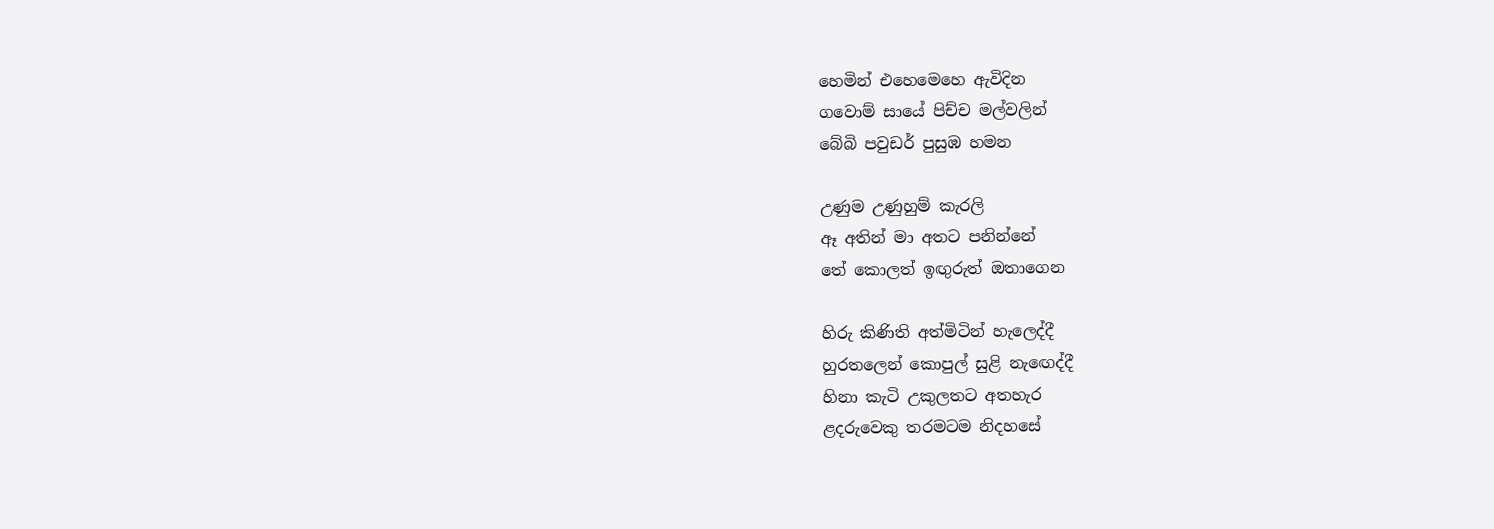හෙමින් එහෙමෙහෙ ඇවිදින
ගවොම් සායේ පිච්ච මල්වලින්
බේබි පවුඩර් පුසුඹ හමන

උණුම උණුහුම් කැරලි
ඈ අතින් මා අතට පනින්නේ
තේ කොලත් ඉඟුරුත් ඔතාගෙන

හිරු කිණිති අත්මිටින් හැලෙද්දී
හුරතලෙන් කොපුල් සුළි නැඟෙද්දී
හිනා කැටි උකුලතට අතහැර
ළදරුවෙකු තරමටම නිදහසේ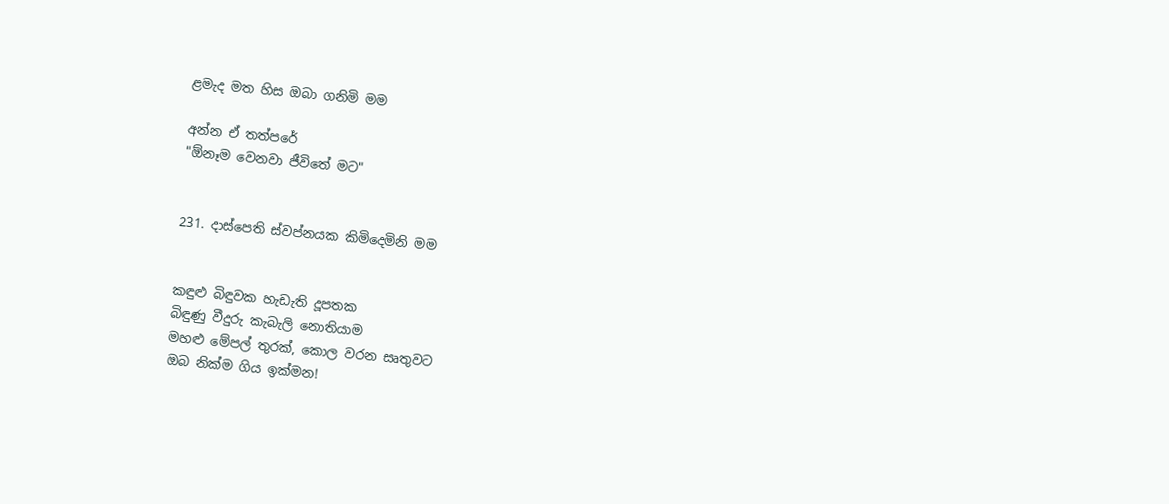ළමැද මත හිස ඔබා ගනිමි මම

අන්න ඒ තත්පරේ
"ඕනෑම වෙනවා ජීවිතේ මට"


231. දාස්පෙති ස්වප්නයක කිමිදෙමිනි මම


කඳුළු බිඳුවක හැඩැති දූපතක
බිඳුණු වීදුරු කැබැලි නොතියාම
මහළු මේපල් තුරක්, කොල වරන සෘතුවට
ඔබ නික්ම ගිය ඉක්මන!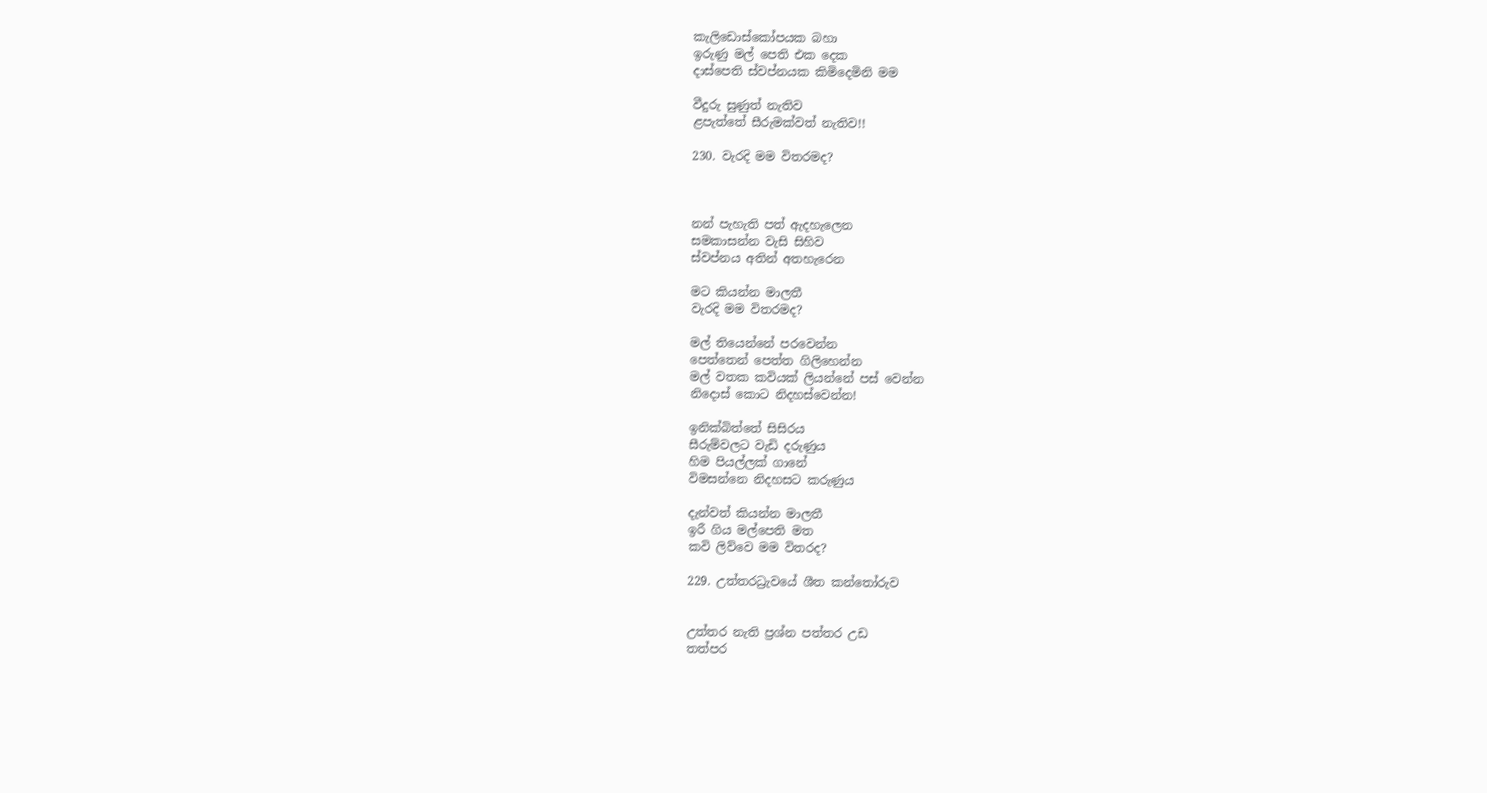කැලිඩොස්කෝපයක බහා
ඉරුණු මල් පෙති එක දෙක
දාස්පෙති ස්වප්නයක කිමිදෙමිනි මම

වීදුරු සුණුත් නැතිව
ළපැත්තේ සීරුමක්වත් නැතිව!!

230. වැරදි මම විතරමද?



නන් පැහැති පත් ඇදහැලෙන
සමකාසන්න වැසි සිහිව
ස්වප්නය අතින් අතහැරෙන

මට කියන්න මාලතී
වැරදි මම විතරමද?

මල් තියෙන්නේ පරවෙන්න
පෙත්තෙන් පෙත්ත ගිලිහෙන්න
මල් වතක කවියක් ලියන්නේ පස් වෙන්න
නිදොස් කොට නිදහස්වෙන්න!

ඉනික්බිත්තේ සිසිරය
සීරුම්වලට වැඩි දරුණුය
හිම පියල්ලක් ගානේ
විමසන්නෙ නිදහසට කරුණුය

දැන්වත් කියන්න මාලතී
ඉරී ගිය මල්පෙති මත
කවි ලිව්වෙ මම විතරද?

229. උත්තරධ්‍රැවයේ ශීත කන්තෝරුව


උත්තර නැති ප්‍රශ්න පත්තර උඩ
තත්පර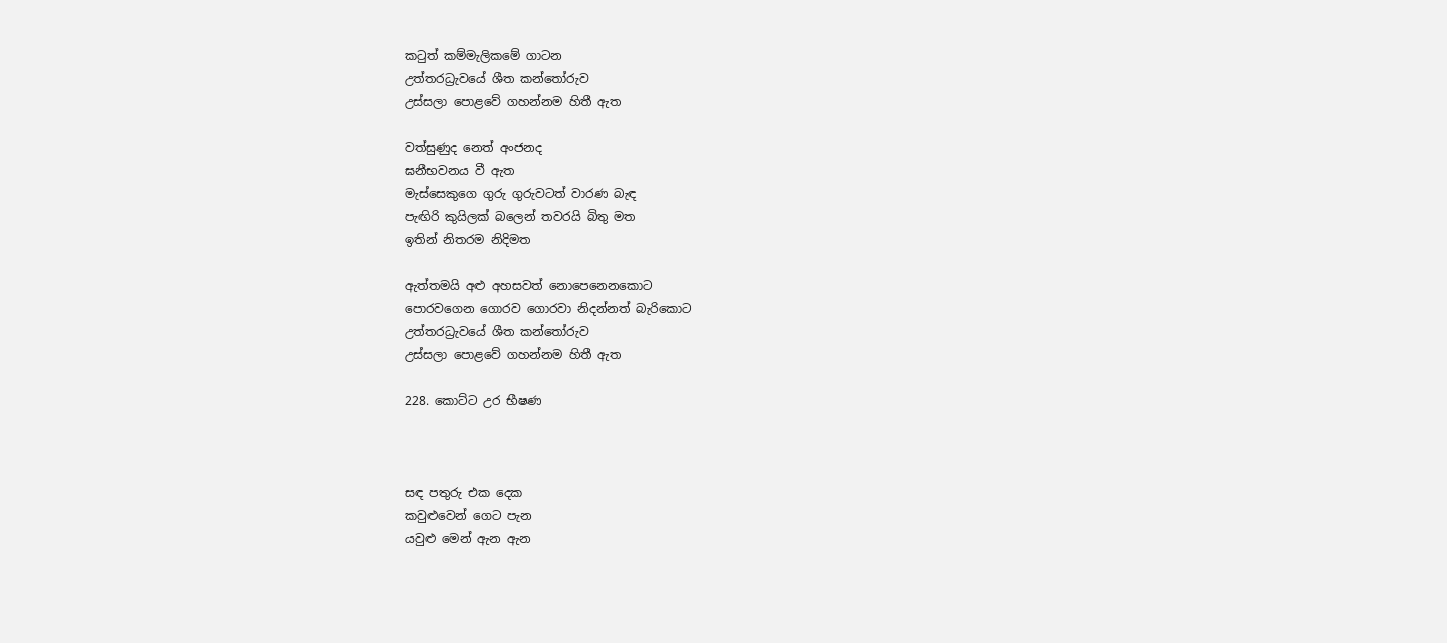කටුත් කම්මැලිකමේ ගාටන
උත්තරධ්‍රැවයේ ශීත කන්තෝරුව
උස්සලා පොළවේ ගහන්නම හිතී ඇත

වත්සුණුද නෙත් අංජනද
ඝනීභවනය වී ඇත
මැස්සෙකුගෙ ගුරු ගුරුවටත් වාරණ බැඳ
පැඟිරි කුයිලක් බලෙන් තවරයි බිතු මත
ඉතින් නිතරම නිදිමත

ඇත්තමයි අළු අහසවත් නොපෙනෙනකොට
පොරවගෙන ගොරව ගොරවා නිදන්නත් බැරිකොට
උත්තරධ්‍රැවයේ ශීත කන්තෝරුව
උස්සලා පොළවේ ගහන්නම හිතී ඇත

228. කොට්ට උර භීෂණ



සඳ පතුරු එක දෙක
කවුළුවෙන් ගෙට පැන
යවුළු මෙන් ඇන ඇන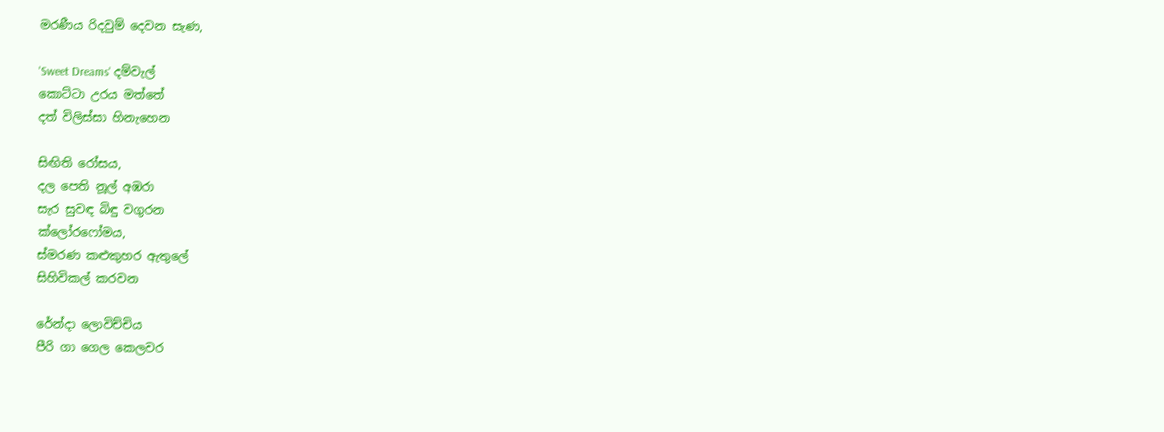මරණීය රිදවුම් දෙවන සැණ,

'Sweet Dreams' දම්වැල්
කොට්ටා උරය මත්තේ
දත් විලිස්සා හිනැහෙන

සිඟිති රෝසය,
දල පෙති නූල් අඹරා
සැර සුවඳ බිඳු වගුරන
ක්ලෝරෆෝමය,
ස්මරණ කළුකුහර ඇතුලේ
සිහිවිකල් කරවන

රේන්දා ලොවිච්චිය
පීරි ගා ගෙල කෙලවර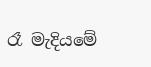රෑ මැදියමේ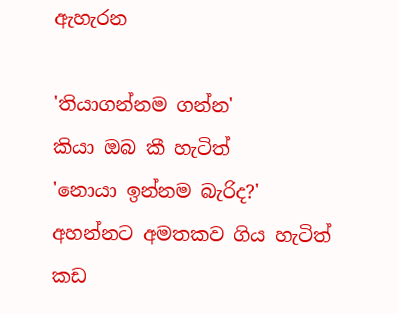ඇහැරන

'තියාගන්නම ගන්න'
කියා ඔබ කී හැටිත්
'නොයා ඉන්නම බැරිද?'
අහන්නට අමතකව ගිය හැටිත්
කඩ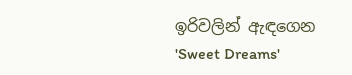ඉරිවලින් ඇඳගෙන
'Sweet Dreams'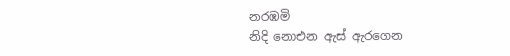නරඹමි
නිදි නොඑන ඇස් ඇරගෙන